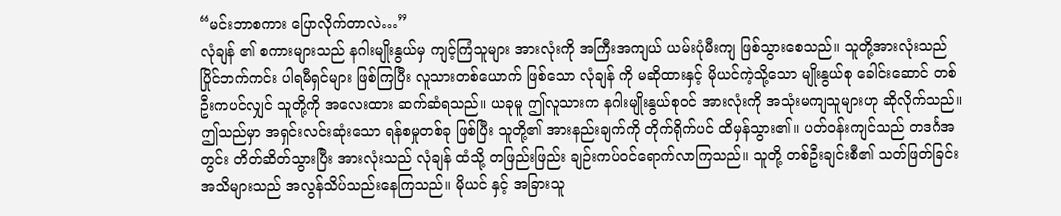“မင်းဘာစကား ပြောလိုက်တာလဲ…”
လုံချန် ၏ စကားများသည် နဂါးမျိုးနွယ်မှ ကျင့်ကြံသူများ အားလုံးကို အကြီးအကျယ် ယမ်းပုံမီးကျ ဖြစ်သွားစေသည်။ သူတို့အားလုံးသည် ပြိုင်ဘက်ကင်း ပါရမီရှင်များ ဖြစ်ကြပြီး လူသားတစ်ယောက် ဖြစ်သော လုံချန် ကို မဆိုထားနှင့် မိုယင်ကဲ့သို့သော မျိုးနွယ်စု ခေါင်းဆောင် တစ်ဦးကပင်လျှင် သူတို့ကို အလေးထား ဆက်ဆံရသည်။ ယခုမူ ဤလူသားက နဂါးမျိုးနွယ်စုဝင် အားလုံးကို အသုံးမကျသူများဟု ဆိုလိုက်သည်။ ဤသည်မှာ အရှင်းလင်းဆုံးသော ရန်စမှုတစ်ခု ဖြစ်ပြီး သူတို့၏ အားနည်းချက်ကို တိုက်ရိုက်ပင် ထိမှန်သွား၏။ ပတ်ဝန်းကျင်သည် တဒင်္ဂအတွင်း တိတ်ဆိတ်သွားပြီး အားလုံးသည် လုံချန် ထံသို့ တဖြည်းဖြည်း ချဉ်းကပ်ဝင်ရောက်လာကြသည်။ သူတို့ တစ်ဦးချင်းစီ၏ သတ်ဖြတ်ခြင်း အသိများသည် အလွန်သိပ်သည်းနေကြသည်။ မိုယင် နှင့် အခြားသူ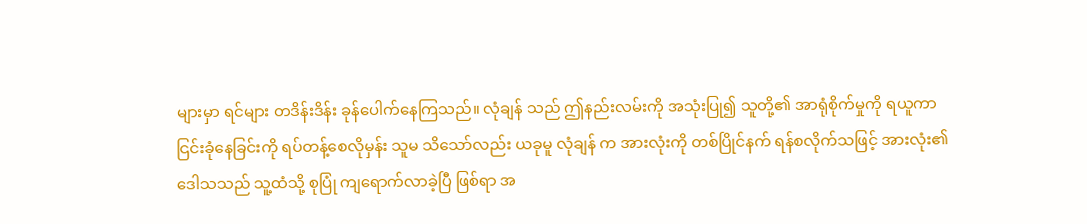များမှာ ရင်များ တဒိန်းဒိန်း ခုန်ပေါက်နေကြသည်။ လုံချန် သည် ဤနည်းလမ်းကို အသုံးပြု၍ သူတို့၏ အာရုံစိုက်မှုကို ရယူကာ ငြင်းခုံနေခြင်းကို ရပ်တန့်စေလိုမှန်း သူမ သိသော်လည်း ယခုမူ လုံချန် က အားလုံးကို တစ်ပြိုင်နက် ရန်စလိုက်သဖြင့် အားလုံး၏ ဒေါသသည် သူ့ထံသို့ စုပြုံ ကျရောက်လာခဲ့ပြီ ဖြစ်ရာ အ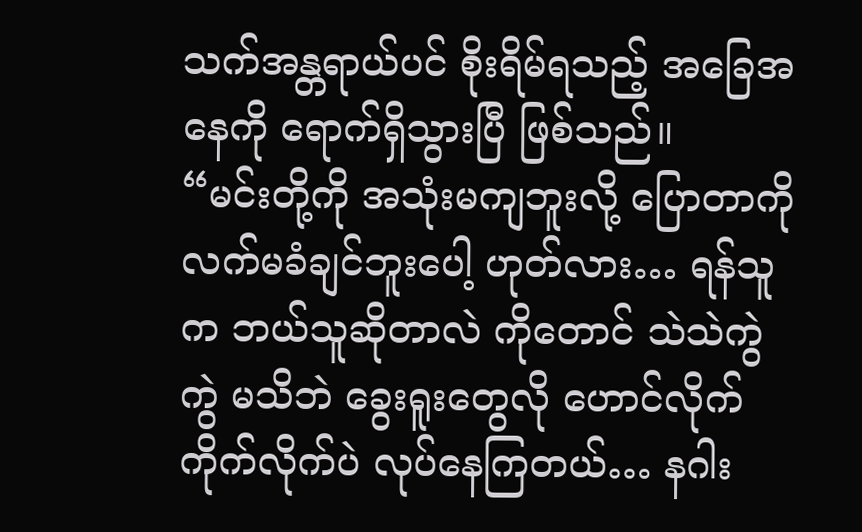သက်အန္တရာယ်ပင် စိုးရိမ်ရသည့် အခြေအနေကို ရောက်ရှိသွားပြီ ဖြစ်သည်။
“မင်းတို့ကို အသုံးမကျဘူးလို့ ပြောတာကို လက်မခံချင်ဘူးပေါ့ ဟုတ်လား… ရန်သူက ဘယ်သူဆိုတာလဲ ကိုတောင် သဲသဲကွဲကွဲ မသိဘဲ ခွေးရူးတွေလို ဟောင်လိုက် ကိုက်လိုက်ပဲ လုပ်နေကြတယ်… နဂါး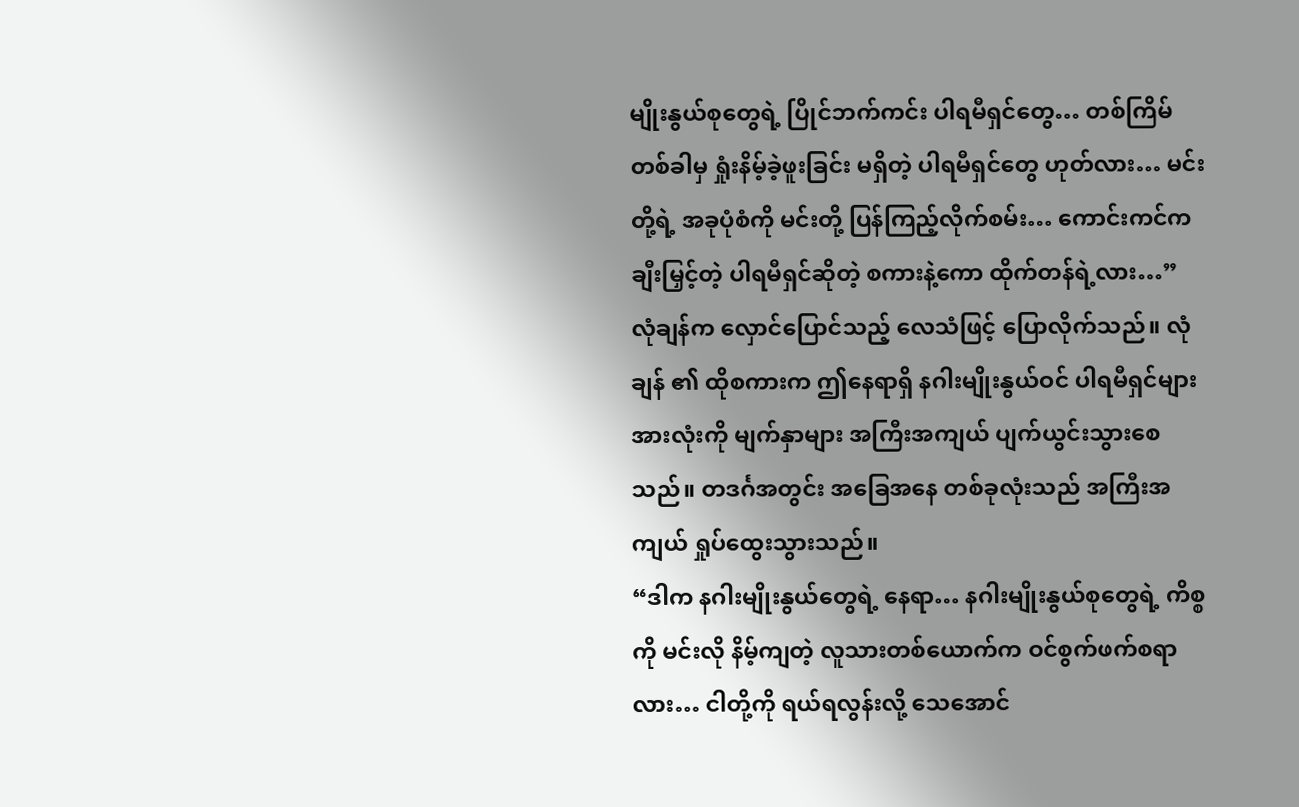မျိုးနွယ်စုတွေရဲ့ ပြိုင်ဘက်ကင်း ပါရမီရှင်တွေ… တစ်ကြိမ်တစ်ခါမှ ရှုံးနိမ့်ခဲ့ဖူးခြင်း မရှိတဲ့ ပါရမီရှင်တွေ ဟုတ်လား… မင်းတို့ရဲ့ အခုပုံစံကို မင်းတို့ ပြန်ကြည့်လိုက်စမ်း… ကောင်းကင်က ချီးမြှင့်တဲ့ ပါရမီရှင်ဆိုတဲ့ စကားနဲ့ကော ထိုက်တန်ရဲ့လား…”
လုံချန်က လှောင်ပြောင်သည့် လေသံဖြင့် ပြောလိုက်သည်။ လုံချန် ၏ ထိုစကားက ဤနေရာရှိ နဂါးမျိုးနွယ်ဝင် ပါရမီရှင်များ အားလုံးကို မျက်နှာများ အကြီးအကျယ် ပျက်ယွင်းသွားစေသည်။ တဒင်္ဂအတွင်း အခြေအနေ တစ်ခုလုံးသည် အကြီးအကျယ် ရှုပ်ထွေးသွားသည်။
“ဒါက နဂါးမျိုးနွယ်တွေရဲ့ နေရာ… နဂါးမျိုးနွယ်စုတွေရဲ့ ကိစ္စကို မင်းလို နိမ့်ကျတဲ့ လူသားတစ်ယောက်က ဝင်စွက်ဖက်စရာလား… ငါတို့ကို ရယ်ရလွန်းလို့ သေအောင်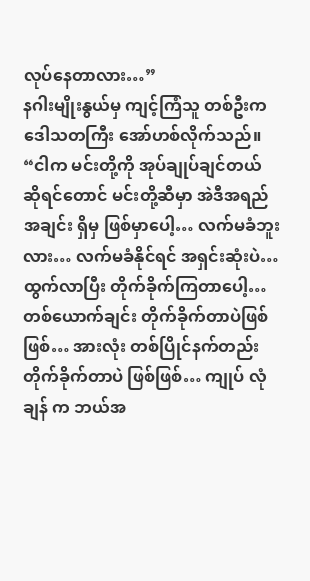လုပ်နေတာလား…”
နဂါးမျိုးနွယ်မှ ကျင့်ကြံသူ တစ်ဦးက ဒေါသတကြီး အော်ဟစ်လိုက်သည်။
“ငါက မင်းတို့ကို အုပ်ချုပ်ချင်တယ် ဆိုရင်တောင် မင်းတို့ဆီမှာ အဲဒီအရည်အချင်း ရှိမှ ဖြစ်မှာပေါ့… လက်မခံဘူးလား… လက်မခံနိုင်ရင် အရှင်းဆုံးပဲ… ထွက်လာပြီး တိုက်ခိုက်ကြတာပေါ့… တစ်ယောက်ချင်း တိုက်ခိုက်တာပဲဖြစ်ဖြစ်… အားလုံး တစ်ပြိုင်နက်တည်း တိုက်ခိုက်တာပဲ ဖြစ်ဖြစ်… ကျုပ် လုံချန် က ဘယ်အ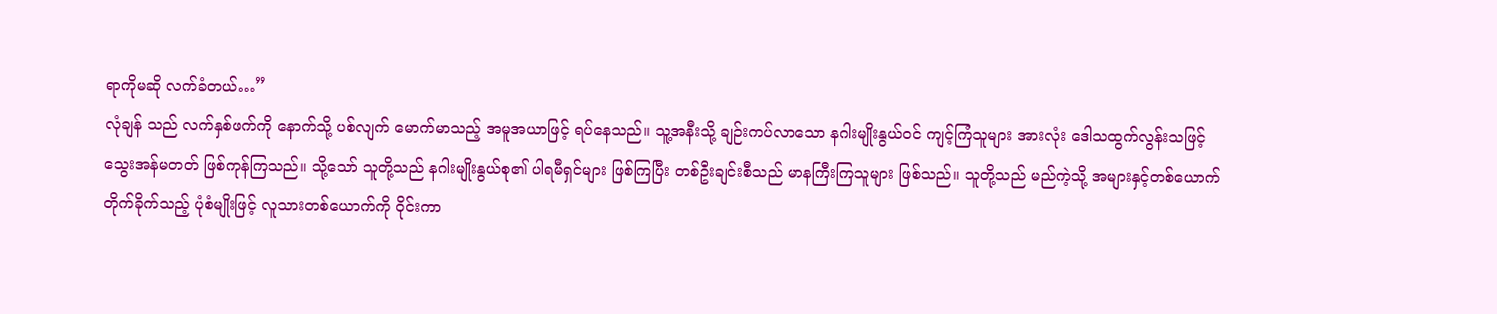ရာကိုမဆို လက်ခံတယ်…”
လုံချန် သည် လက်နှစ်ဖက်ကို နောက်သို့ ပစ်လျက် မောက်မာသည့် အမူအယာဖြင့် ရပ်နေသည်။ သူ့အနီးသို့ ချဉ်းကပ်လာသော နဂါးမျိုးနွယ်ဝင် ကျင့်ကြံသူများ အားလုံး ဒေါသထွက်လွန်းသဖြင့် သွေးအန်မတတ် ဖြစ်ကုန်ကြသည်။ သို့သော် သူတို့သည် နဂါးမျိုးနွယ်စု၏ ပါရမီရှင်များ ဖြစ်ကြပြီး တစ်ဦးချင်းစီသည် မာနကြီးကြသူများ ဖြစ်သည်။ သူတို့သည် မည်ကဲ့သို့ အများနှင့်တစ်ယောက် တိုက်ခိုက်သည့် ပုံစံမျိုးဖြင့် လူသားတစ်ယောက်ကို ဝိုင်းကာ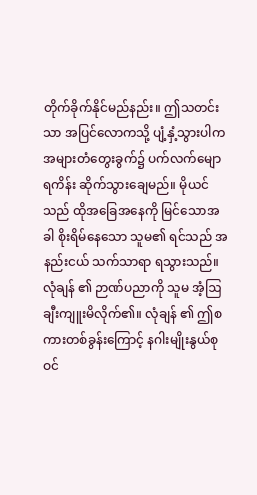တိုက်ခိုက်နိုင်မည်နည်း။ ဤသတင်းသာ အပြင်လောကသို့ ပျံ့နှံ့သွားပါက အများတံတွေးခွက်၌ ပက်လက်မျောရကိန်း ဆိုက်သွားချေမည်။ မိုယင် သည် ထိုအခြေအနေကို မြင်သောအခါ စိုးရိမ်နေသော သူမ၏ ရင်သည် အနည်းငယ် သက်သာရာ ရသွားသည်။ လုံချန် ၏ ဉာဏ်ပညာကို သူမ အံ့ဩချီးကျူးမိလိုက်၏။ လုံချန် ၏ ဤစကားတစ်ခွန်းကြောင့် နဂါးမျိုးနွယ်စုဝင်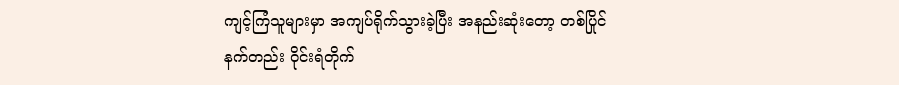ကျင့်ကြံသူများမှာ အကျပ်ရိုက်သွားခဲ့ပြီး အနည်းဆုံးတော့ တစ်ပြိုင်နက်တည်း ဝိုင်းရံတိုက်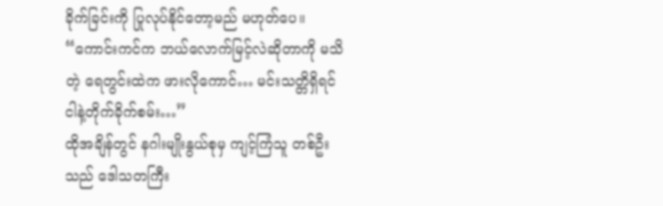ခိုက်ခြင်းကို ပြုလုပ်နိုင်တော့မည် မဟုတ်ပေ။
“ကောင်းကင်က ဘယ်လောက်မြင့်လဲဆိုတာကို မသိတဲ့ ရေတွင်းထဲက ဖားလိုကောင်… မင်းသတ္တိရှိရင် ငါနဲ့တိုက်ခိုက်စမ်း…”
ထိုအချိန်တွင် နဂါးမျိုးနွယ်စုမှ ကျင့်ကြံသူ တစ်ဦးသည် ဒေါသတကြီး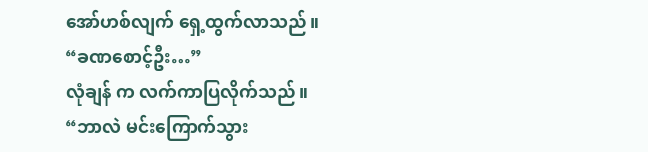အော်ဟစ်လျက် ရှေ့ထွက်လာသည်။
“ခဏစောင့်ဦး…”
လုံချန် က လက်ကာပြလိုက်သည်။
“ဘာလဲ မင်းကြောက်သွား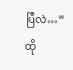ပြီလဲ…”
ထို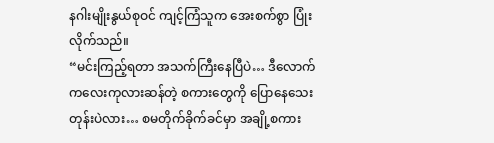နဂါးမျိုးနွယ်စုဝင် ကျင့်ကြံသူက အေးစက်စွာ ပြုံးလိုက်သည်။
“မင်းကြည့်ရတာ အသက်ကြီးနေပြီပဲ… ဒီလောက် ကလေးကုလားဆန်တဲ့ စကားတွေကို ပြောနေသေးတုန်းပဲလား… စမတိုက်ခိုက်ခင်မှာ အချို့စကား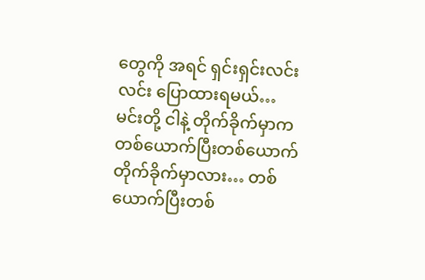တွေကို အရင် ရှင်းရှင်းလင်းလင်း ပြောထားရမယ်… မင်းတို့ ငါနဲ့ တိုက်ခိုက်မှာက တစ်ယောက်ပြီးတစ်ယောက် တိုက်ခိုက်မှာလား… တစ်ယောက်ပြီးတစ်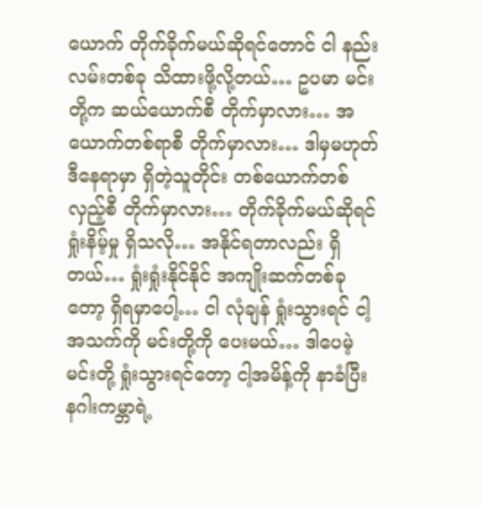ယောက် တိုက်ခိုက်မယ်ဆိုရင်တောင် ငါ နည်းလမ်းတစ်ခု သိထားဖို့လို့တယ်… ဥပမာ မင်းတို့က ဆယ်ယောက်စီ တိုက်မှာလား… အယောက်တစ်ရာစီ တိုက်မှာလား… ဒါမှမဟုတ် ဒီနေရာမှာ ရှိတဲ့သူတိုင်း တစ်ယောက်တစ်လှည့်စီ တိုက်မှာလား… တိုက်ခိုက်မယ်ဆိုရင် ရှုံးနိမ့်မှု ရှိသလို… အနိုင်ရတာလည်း ရှိတယ်… ရှုံးရှုံးနိုင်နိုင် အကျိုးဆက်တစ်ခုတော့ ရှိရမှာပေါ့… ငါ လုံချန် ရှုံးသွားရင် ငါ့အသက်ကို မင်းတို့ကို ပေးမယ်… ဒါပေမဲ့ မင်းတို့ ရှုံးသွားရင်တော့ ငါ့အမိန့်ကို နာခံပြီး နဂါးကမ္ဘာရဲ့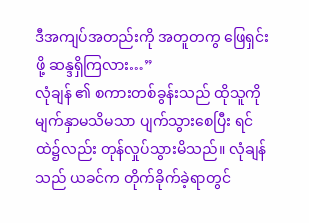ဒီအကျပ်အတည်းကို အတူတကွ ဖြေရှင်းဖို့ ဆန္ဒရှိကြလား…”
လုံချန် ၏ စကားတစ်ခွန်းသည် ထိုသူကို မျက်နှာမသိမသာ ပျက်သွားစေပြီး ရင်ထဲ၌လည်း တုန်လှုပ်သွားမိသည်။ လုံချန် သည် ယခင်က တိုက်ခိုက်ခဲ့ရာတွင်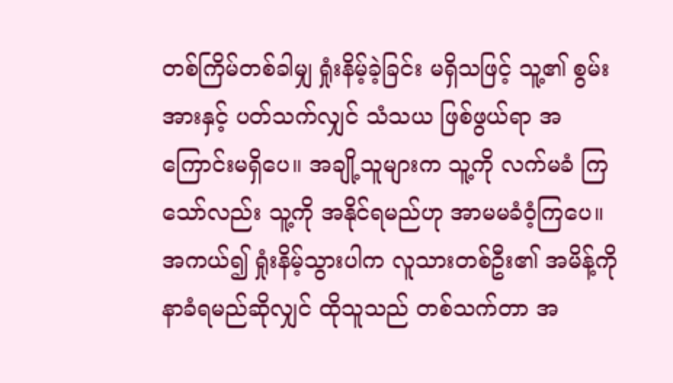တစ်ကြိမ်တစ်ခါမျှ ရှုံးနိမ့်ခဲ့ခြင်း မရှိသဖြင့် သူ့၏ စွမ်းအားနှင့် ပတ်သက်လျှင် သံသယ ဖြစ်ဖွယ်ရာ အကြောင်းမရှိပေ။ အချို့သူများက သူ့ကို လက်မခံ ကြသော်လည်း သူ့ကို အနိုင်ရမည်ဟု အာမမခံဝံ့ကြပေ။ အကယ်၍ ရှုံးနိမ့်သွားပါက လူသားတစ်ဦး၏ အမိန့်ကို နာခံရမည်ဆိုလျှင် ထိုသူသည် တစ်သက်တာ အ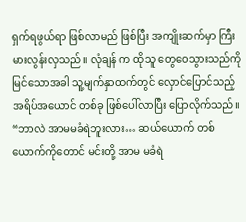ရှက်ရဖွယ်ရာ ဖြစ်လာမည် ဖြစ်ပြီး အကျိုးဆက်မှာ ကြီးမားလွန်းလှသည်။ လုံချန် က ထိုသူ တွေဝေသွားသည်ကို မြင်သောအခါ သူ့မျက်နှာထက်တွင် လှောင်ပြောင်သည့် အရိပ်အယောင် တစ်ခု ဖြစ်ပေါ်လာပြီး ပြောလိုက်သည်။
“ဘာလဲ အာမမခံရဲဘူးလား… ဆယ်ယောက် တစ်ယောက်ကိုတောင် မင်းတို့ အာမ မခံရဲ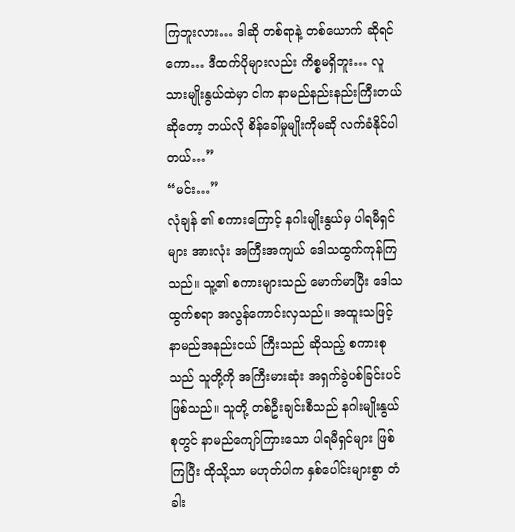ကြဘူးလား… ဒါဆို တစ်ရာနဲ့ တစ်ယောက် ဆိုရင်ကော… ဒီထက်ပိုများလည်း ကိစ္စမရှိဘူး… လူသားမျိုးနွယ်ထဲမှာ ငါက နာမည်နည်းနည်းကြီးတယ် ဆိုတော့ ဘယ်လို စိန်ခေါ်မှုမျိုးကိုမဆို လက်ခံနိုင်ပါတယ်…”
“မင်း…”
လုံချန် ၏ စကားကြောင့် နဂါးမျိုးနွယ်မှ ပါရမီရှင်များ အားလုံး အကြီးအကျယ် ဒေါသထွက်ကုန်ကြသည်။ သူ့၏ စကားများသည် မောက်မာပြီး ဒေါသထွက်စရာ အလွန်ကောင်းလှသည်။ အထူးသဖြင့် နာမည်အနည်းငယ် ကြီးသည် ဆိုသည့် စကားစုသည် သူတို့ကို အကြီးမားဆုံး အရှက်ခွဲပစ်ခြင်းပင် ဖြစ်သည်။ သူတို့ တစ်ဦးချင်းစီသည် နဂါးမျိုးနွယ်စုတွင် နာမည်ကျော်ကြားသော ပါရမီရှင်များ ဖြစ်ကြပြီး ထိုသို့သာ မဟုတ်ပါက နှစ်ပေါင်းများစွာ တံခါး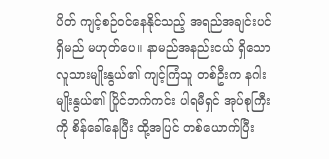ပိတ် ကျင့်စဉ်ဝင်နေနိုင်သည့် အရည်အချင်းပင် ရှိမည် မဟုတ်ပေ။ နာမည်အနည်းငယ် ရှိသော လူသားမျိုးနွယ်၏ ကျင့်ကြံသူ တစ်ဦးက နဂါးမျိုးနွယ်၏ ပြိုင်ဘက်ကင်း ပါရမီရှင် အုပ်စုကြီးကို စိန်ခေါ်နေပြီး ထို့အပြင် တစ်ယောက်ပြီး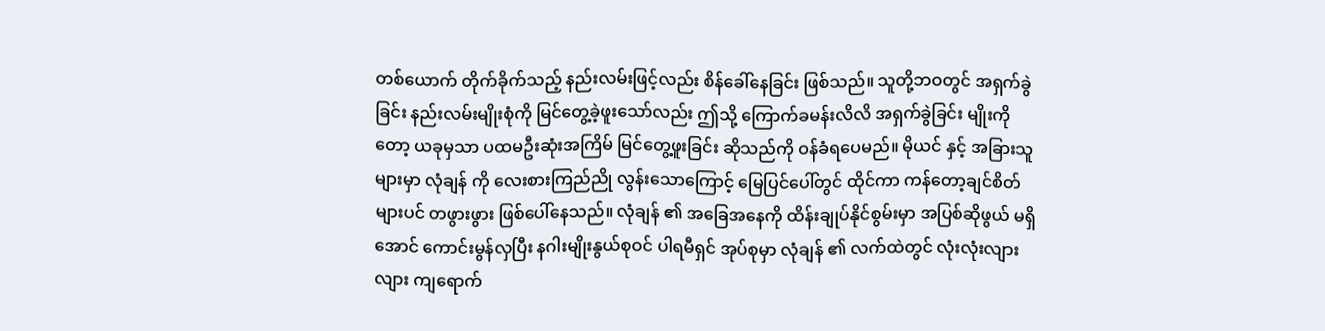တစ်ယောက် တိုက်ခိုက်သည့် နည်းလမ်းဖြင့်လည်း စိန်ခေါ်နေခြင်း ဖြစ်သည်။ သူတို့ဘဝတွင် အရှက်ခွဲခြင်း နည်းလမ်းမျိုးစုံကို မြင်တွေ့ခဲ့ဖူးသော်လည်း ဤသို့ ကြောက်ခမန်းလိလိ အရှက်ခွဲခြင်း မျိုးကိုတော့ ယခုမှသာ ပထမဦးဆုံးအကြိမ် မြင်တွေ့ဖူးခြင်း ဆိုသည်ကို ဝန်ခံရပေမည်။ မိုယင် နှင့် အခြားသူများမှာ လုံချန် ကို လေးစားကြည်ညို လွန်းသောကြောင့် မြေပြင်ပေါ်တွင် ထိုင်ကာ ကန်တော့ချင်စိတ်များပင် တဖွားဖွား ဖြစ်ပေါ်နေသည်။ လုံချန် ၏ အခြေအနေကို ထိန်းချုပ်နိုင်စွမ်းမှာ အပြစ်ဆိုဖွယ် မရှိအောင် ကောင်းမွန်လှပြီး နဂါးမျိုးနွယ်စုဝင် ပါရမီရှင် အုပ်စုမှာ လုံချန် ၏ လက်ထဲတွင် လုံးလုံးလျားလျား ကျရောက်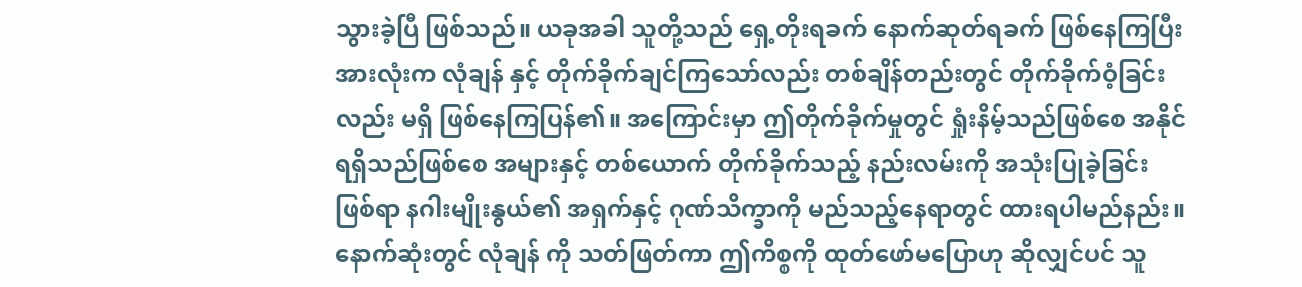သွားခဲ့ပြီ ဖြစ်သည်။ ယခုအခါ သူတို့သည် ရှေ့တိုးရခက် နောက်ဆုတ်ရခက် ဖြစ်နေကြပြီး အားလုံးက လုံချန် နှင့် တိုက်ခိုက်ချင်ကြသော်လည်း တစ်ချိန်တည်းတွင် တိုက်ခိုက်ဝံ့ခြင်းလည်း မရှိ ဖြစ်နေကြပြန်၏။ အကြောင်းမှာ ဤတိုက်ခိုက်မှုတွင် ရှုံးနိမ့်သည်ဖြစ်စေ အနိုင်ရရှိသည်ဖြစ်စေ အများနှင့် တစ်ယောက် တိုက်ခိုက်သည့် နည်းလမ်းကို အသုံးပြုခဲ့ခြင်း ဖြစ်ရာ နဂါးမျိုးနွယ်၏ အရှက်နှင့် ဂုဏ်သိက္ခာကို မည်သည့်နေရာတွင် ထားရပါမည်နည်း။ နောက်ဆုံးတွင် လုံချန် ကို သတ်ဖြတ်ကာ ဤကိစ္စကို ထုတ်ဖော်မပြောဟု ဆိုလျှင်ပင် သူ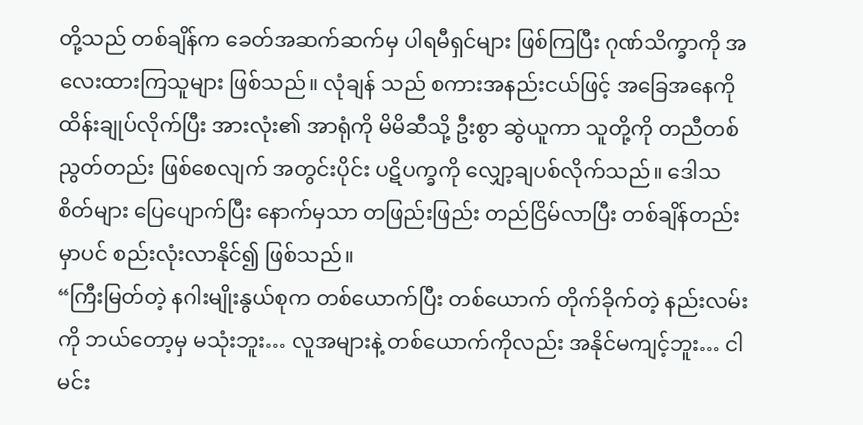တို့သည် တစ်ချိန်က ခေတ်အဆက်ဆက်မှ ပါရမီရှင်များ ဖြစ်ကြပြီး ဂုဏ်သိက္ခာကို အလေးထားကြသူများ ဖြစ်သည်။ လုံချန် သည် စကားအနည်းငယ်ဖြင့် အခြေအနေကို ထိန်းချုပ်လိုက်ပြီး အားလုံး၏ အာရုံကို မိမိဆီသို့ ဦးစွာ ဆွဲယူကာ သူတို့ကို တညီတစ်ညွတ်တည်း ဖြစ်စေလျက် အတွင်းပိုင်း ပဋိပက္ခကို လျှော့ချပစ်လိုက်သည်။ ဒေါသစိတ်များ ပြေပျောက်ပြီး နောက်မှသာ တဖြည်းဖြည်း တည်ငြိမ်လာပြီး တစ်ချိန်တည်းမှာပင် စည်းလုံးလာနိုင်၍ ဖြစ်သည်။
“ကြီးမြတ်တဲ့ နဂါးမျိုးနွယ်စုက တစ်ယောက်ပြီး တစ်ယောက် တိုက်ခိုက်တဲ့ နည်းလမ်းကို ဘယ်တော့မှ မသုံးဘူး… လူအများနဲ့ တစ်ယောက်ကိုလည်း အနိုင်မကျင့်ဘူး… ငါ မင်း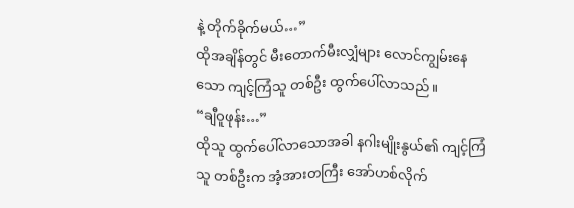နဲ့ တိုက်ခိုက်မယ်…”
ထိုအချိန်တွင် မီးတောက်မီးလျှံများ လောင်ကျွမ်းနေသော ကျင့်ကြံသူ တစ်ဦး ထွက်ပေါ်လာသည်။
“ချီဝူဖုန်း…”
ထိုသူ ထွက်ပေါ်လာသောအခါ နဂါးမျိုးနွယ်၏ ကျင့်ကြံသူ တစ်ဦးက အံ့အားတကြီး အော်ဟစ်လိုက်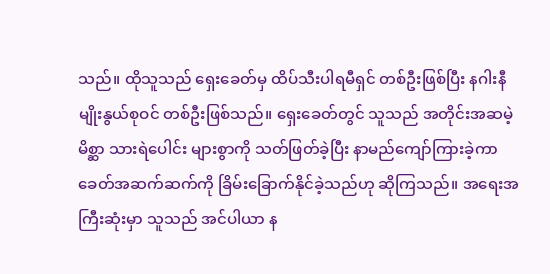သည်။ ထိုသူသည် ရှေးခေတ်မှ ထိပ်သီးပါရမီရှင် တစ်ဦးဖြစ်ပြီး နဂါးနီမျိုးနွယ်စုဝင် တစ်ဦးဖြစ်သည်။ ရှေးခေတ်တွင် သူသည် အတိုင်းအဆမဲ့ မိစ္ဆာ သားရဲပေါင်း များစွာကို သတ်ဖြတ်ခဲ့ပြီး နာမည်ကျော်ကြားခဲ့ကာ ခေတ်အဆက်ဆက်ကို ခြိမ်းခြောက်နိုင်ခဲ့သည်ဟု ဆိုကြသည်။ အရေးအကြီးဆုံးမှာ သူသည် အင်ပါယာ န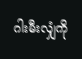ဂါးမီးလျှံကို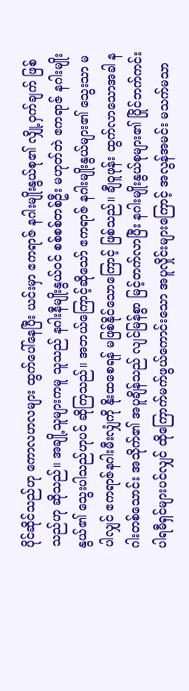ပိုင်ဆိုင်သည်ဟု ကောလဟလများ ထွက်ပေါ်နေပြီး ယင်းမှာ ဧကရာဇ် နဂါးမျိုးနွယ်စု၏ လျှို့ဝှက်ချက် ဖြစ်သည်ဟု ဆိုသည်။ အချို့သူများကမူ သူသည် နဂါးနီမျိုးနွယ်ဝင် စစ်စစ်တစ်ဦး မဟုတ်ဘဲ ဧကရာဇ် နဂါးမျိုးနွယ်၏ သွေးပါသည်ဟုပင် ဆိုကြသည်။ အဘယ်ကြောင့်ဆိုသော် ဧကရာဇ် နဂါးမျိုးနွယ်များ၏ သွေးသာ မပါလျှင် ဧကရာဇ်နဂါးမီးလျှံကို နိုးထစေရန် မဖြစ်နိုင်သောကြောင့် ဖြစ်သည်။ ချီဝူဖုန်း ထွက်လာသောအခါ နဂါးတစ်သောင်း အသိုက်၏ အပူချိန်သည် လျင်မြန်စွာ မြင့်တက်လာပြီး နဂါးမျိုးနွယ်စုများ၏ ပြိုင်ဘက်ကင်း ပါရမီရှင်များပင်လျှင် ထိုကြောက်မက်ဖွယ်ကောင်းသော အပူလှိုင်းများကြောင့် အလွန်အမင်း မသက်မသာ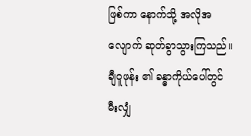ဖြစ်ကာ နောက်သို့ အလိုအလျောက် ဆုတ်ခွာသွားကြသည်။ ချီဝူဖုန်း ၏ ခန္ဓာကိုယ်ပေါ်တွင် မီးလျှံ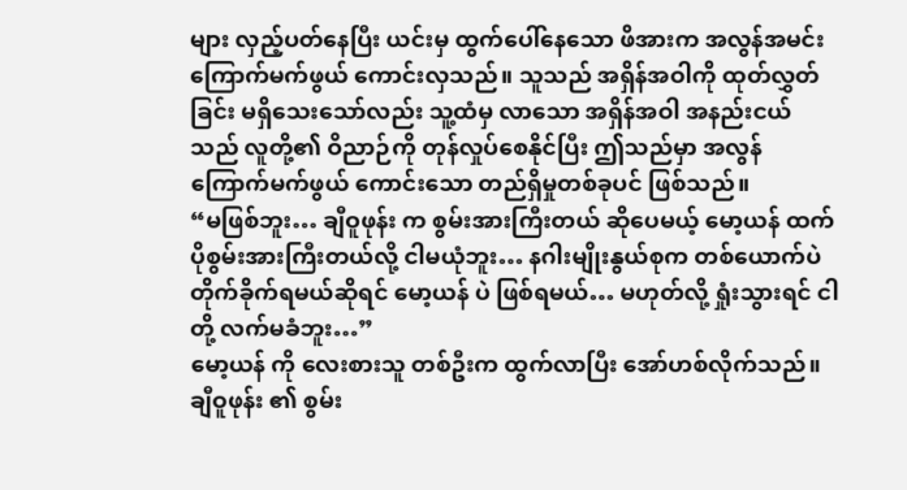များ လှည့်ပတ်နေပြီး ယင်းမှ ထွက်ပေါ်နေသော ဖိအားက အလွန်အမင်း ကြောက်မက်ဖွယ် ကောင်းလှသည်။ သူသည် အရှိန်အဝါကို ထုတ်လွှတ်ခြင်း မရှိသေးသော်လည်း သူ့ထံမှ လာသော အရှိန်အဝါ အနည်းငယ်သည် လူတို့၏ ဝိညာဉ်ကို တုန်လှုပ်စေနိုင်ပြီး ဤသည်မှာ အလွန်ကြောက်မက်ဖွယ် ကောင်းသော တည်ရှိမှုတစ်ခုပင် ဖြစ်သည်။
“မဖြစ်ဘူး… ချီဝူဖုန်း က စွမ်းအားကြီးတယ် ဆိုပေမယ့် မော့ယန် ထက် ပိုစွမ်းအားကြီးတယ်လို့ ငါမယုံဘူး… နဂါးမျိုးနွယ်စုက တစ်ယောက်ပဲ တိုက်ခိုက်ရမယ်ဆိုရင် မော့ယန် ပဲ ဖြစ်ရမယ်… မဟုတ်လို့ ရှုံးသွားရင် ငါတို့ လက်မခံဘူး…”
မော့ယန် ကို လေးစားသူ တစ်ဦးက ထွက်လာပြီး အော်ဟစ်လိုက်သည်။ ချီဝူဖုန်း ၏ စွမ်း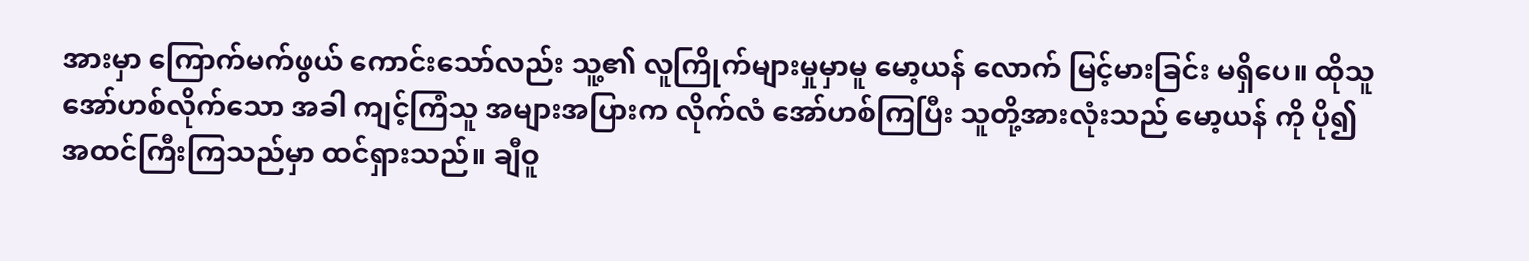အားမှာ ကြောက်မက်ဖွယ် ကောင်းသော်လည်း သူ့၏ လူကြိုက်များမှုမှာမူ မော့ယန် လောက် မြင့်မားခြင်း မရှိပေ။ ထိုသူ အော်ဟစ်လိုက်သော အခါ ကျင့်ကြံသူ အများအပြားက လိုက်လံ အော်ဟစ်ကြပြီး သူတို့အားလုံးသည် မော့ယန် ကို ပို၍ အထင်ကြီးကြသည်မှာ ထင်ရှားသည်။ ချီဝူ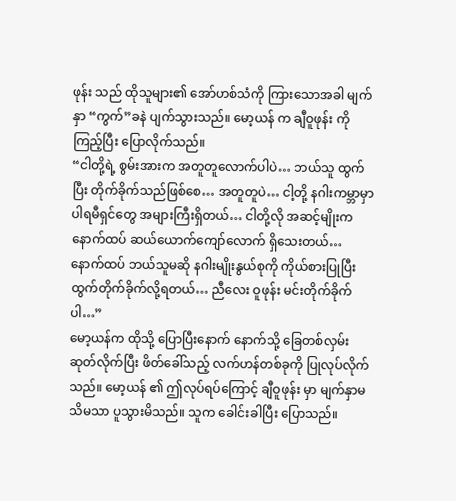ဖုန်း သည် ထိုသူများ၏ အော်ဟစ်သံကို ကြားသောအခါ မျက်နှာ “ကွက်”ခနဲ ပျက်သွားသည်။ မော့ယန် က ချီဝူဖုန်း ကို ကြည့်ပြီး ပြောလိုက်သည်။
“ငါတို့ရဲ့ စွမ်းအားက အတူတူလောက်ပါပဲ… ဘယ်သူ ထွက်ပြီး တိုက်ခိုက်သည်ဖြစ်စေ… အတူတူပဲ… ငါ့တို့ နဂါးကမ္ဘာမှာ ပါရမီရှင်တွေ အများကြီးရှိတယ်… ငါတို့လို အဆင့်မျိုးက နောက်ထပ် ဆယ်ယောက်ကျော်လောက် ရှိသေးတယ်… နောက်ထပ် ဘယ်သူမဆို နဂါးမျိုးနွယ်စုကို ကိုယ်စားပြုပြီး ထွက်တိုက်ခိုက်လို့ရတယ်… ညီလေး ဝူဖုန်း မင်းတိုက်ခိုက်ပါ…”
မော့ယန်က ထိုသို့ ပြောပြီးနောက် နောက်သို့ ခြေတစ်လှမ်းဆုတ်လိုက်ပြီး ဖိတ်ခေါ်သည့် လက်ဟန်တစ်ခုကို ပြုလုပ်လိုက်သည်။ မော့ယန် ၏ ဤလုပ်ရပ်ကြောင့် ချီဝူဖုန်း မှာ မျက်နှာမသိမသာ ပူသွားမိသည်။ သူက ခေါင်းခါပြီး ပြောသည်။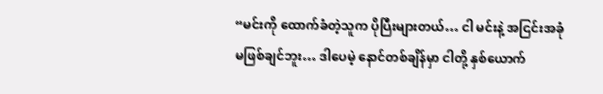“မင်းကို ထောက်ခံတဲ့သူက ပိုပြီးများတယ်… ငါ မင်းနဲ့ အငြင်းအခုံ မဖြစ်ချင်ဘူး… ဒါပေမဲ့ နောင်တစ်ချိန်မှာ ငါတို့ နှစ်ယောက်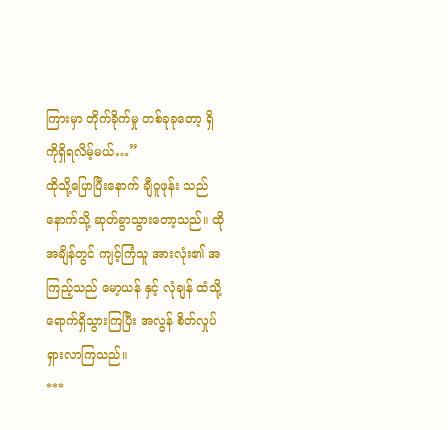ကြားမှာ တိုက်ခိုက်မှု တစ်ခုခုတော့ ရှိကိုရှိရလိမ့်မယ်…”
ထိုသို့ပြောပြီးနောက် ချီဝူဖုန်း သည် နောက်သို့ ဆုတ်ခွာသွားတော့သည်။ ထိုအချိန်တွင် ကျင့်ကြံသူ အားလုံး၏ အကြည့်သည် မော့ယန် နှင့် လုံချန် ထံသို့ ရောက်ရှိသွားကြပြီး အလွန် စိတ်လှုပ်ရှားလာကြသည်။
***